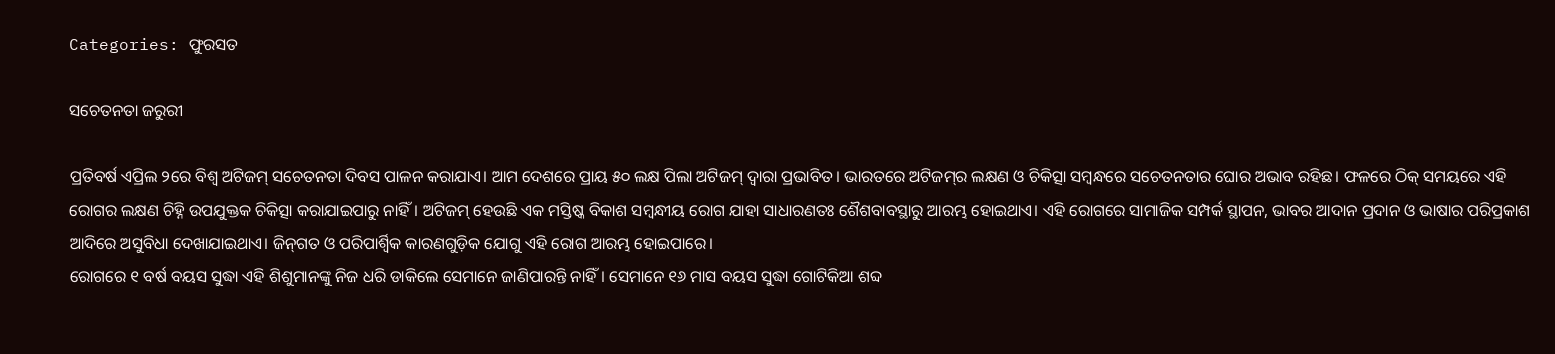Categories: ଫୁରସତ

ସଚେତନତା ଜରୁରୀ

ପ୍ରତିବର୍ଷ ଏପ୍ରିଲ ୨ରେ ବିଶ୍ୱ ଅଟିଜମ୍‌ ସଚେତନତା ଦିବସ ପାଳନ କରାଯାଏ। ଆମ ଦେଶରେ ପ୍ରାୟ ୫୦ ଲକ୍ଷ ପିଲା ଅଟିଜମ୍‌ ଦ୍ୱାରା ପ୍ରଭାବିତ। ଭାରତରେ ଅଟିଜମ୍‌ର ଲକ୍ଷଣ ଓ ଚିକିତ୍ସା ସମ୍ବନ୍ଧରେ ସଚେତନତାର ଘୋର ଅଭାବ ରହିଛ। ଫଳରେ ଠିକ୍‌ ସମୟରେ ଏହି ରୋଗର ଲକ୍ଷଣ ଚିହ୍ନି ଉପଯୁକ୍ତକ ଚିକିତ୍ସା କରାଯାଇପାରୁ ନାହିଁ। ଅଟିଜମ୍‌ ହେଉଛି ଏକ ମସ୍ତିଷ୍କ ବିକାଶ ସମ୍ବନ୍ଧୀୟ ରୋଗ ଯାହା ସାଧାରଣତଃ ଶୈଶବାବସ୍ଥାରୁ ଆରମ୍ଭ ହୋଇଥାଏ। ଏହି ରୋଗରେ ସାମାଜିକ ସମ୍ପର୍କ ସ୍ଥାପନ, ଭାବର ଆଦାନ ପ୍ରଦାନ ଓ ଭାଷାର ପରିପ୍ରକାଶ ଆଦିରେ ଅସୁବିଧା ଦେଖାଯାଇଥାଏ। ଜିନ୍‌ଗତ ଓ ପରିପାର୍ଶ୍ୱିକ କାରଣଗୁଡ଼ିକ ଯୋଗୁ ଏହି ରୋଗ ଆରମ୍ଭ ହୋଇପାରେ।
ରୋଗରେ ୧ ବର୍ଷ ବୟସ ସୁଦ୍ଧା ଏହି ଶିଶୁମାନଙ୍କୁ ନିଜ ଧରି ଡାକିଲେ ସେମାନେ ଜାଣିପାରନ୍ତି ନାହିଁ। ସେମାନେ ୧୬ ମାସ ବୟସ ସୁଦ୍ଧା ଗୋଟିକିଆ ଶବ୍ଦ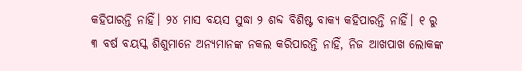କହିପାରନ୍ତି ନାହିଁ। ୨୪ ମାସ ବୟସ ସୁଦ୍ଧା ୨ ଶବ୍ଦ ବିଶିଷ୍ଟ ବାକ୍ୟ କହିପାରନ୍ତି ନାହିଁ। ୧ ରୁ ୩ ବର୍ଷ ବୟସ୍କ ଶିଶୁମାନେ ଅନ୍ୟମାନଙ୍କ ନକଲ କରିପାରନ୍ତି ନାହିଁ, ନିଜ ଆଖପାଖ ଲୋକଙ୍କ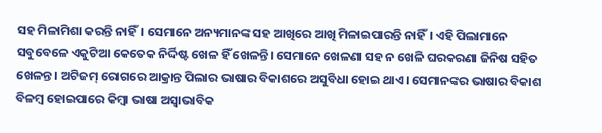ସହ ମିଳାମିଶା କରନ୍ତି ନାହିଁ। ସେମାନେ ଅନ୍ୟମାନଙ୍କ ସହ ଆଖିରେ ଆଖି ମିଳାଇପାରନ୍ତି ନାହିଁ। ଏହି ପିଲାମାନେ ସବୁବେଳେ ଏକୁଟିଆ କେତେକ ନିର୍ଦ୍ଦିଷ୍ଟ ଖେଳ ହିଁ ଖେଳନ୍ତି। ସେମାନେ ଖେଳଣା ସହ ନ ଖେଳି ଘରକରଣା ଜିନିଷ ସହିତ ଖେଳନ୍ତ। ଅଟିଜମ୍‌ ରୋଗରେ ଆକ୍ରାନ୍ତ ପିଲାର ଭାଷାର ବିକାଶରେ ଅସୁବିଧା ହୋଇ ଥାଏ। ସେମାନଙ୍କର ଭାଷାର ବିକାଶ ବିଳମ୍ବ ହୋଇପାରେ କିମ୍ବା ଭାଷା ଅସ୍ବାଭାବିକ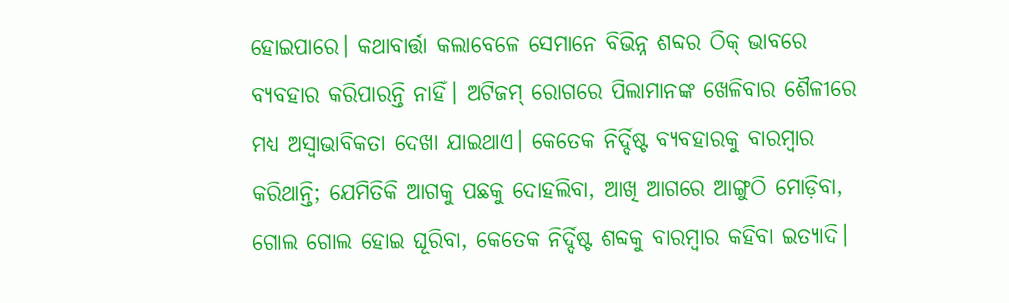ହୋଇପାରେ। କଥାବାର୍ତ୍ତା କଲାବେଳେ ସେମାନେ ବିଭିନ୍ନ ଶବ୍ଦର ଠିକ୍‌ ଭାବରେ ବ୍ୟବହାର କରିପାରନ୍ତି ନାହିଁ। ଅଟିଜମ୍‌ ରୋଗରେ ପିଲାମାନଙ୍କ ଖେଳିବାର ଶୈଳୀରେ ମଧ୍ୟ ଅସ୍ବାଭାବିକତା ଦେଖା ଯାଇଥାଏ। କେତେକ ନିର୍ଦ୍ଦିଷ୍ଟ ବ୍ୟବହାରକୁ ବାରମ୍ବାର କରିଥାନ୍ତି; ଯେମିତିକି ଆଗକୁ ପଛକୁ ଦୋହଲିବା, ଆଖି ଆଗରେ ଆଙ୍ଗୁଠି ମୋଡ଼ିବା, ଗୋଲ ଗୋଲ ହୋଇ ଘୂରିବା, କେତେକ ନିର୍ଦ୍ଦିଷ୍ଟ ଶବ୍ଦକୁ ବାରମ୍ବାର କହିବା ଇତ୍ୟାଦି।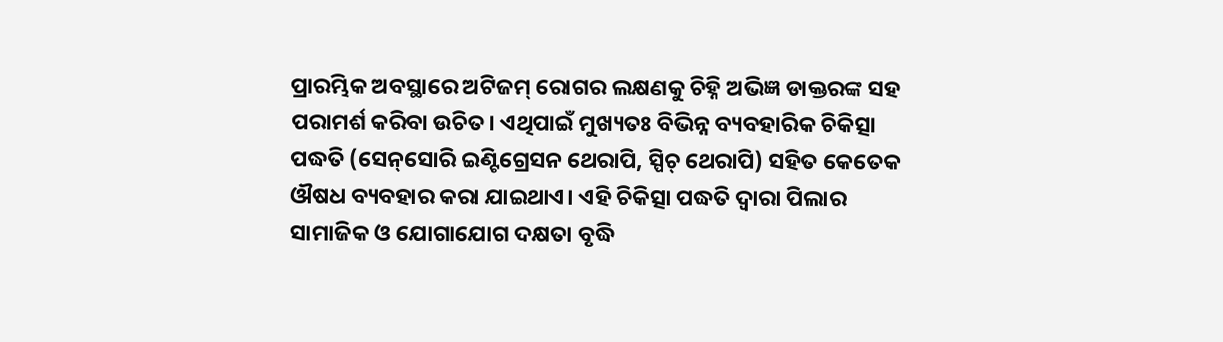ପ୍ରାରମ୍ଭିକ ଅବସ୍ଥାରେ ଅଟିଜମ୍‌ ରୋଗର ଲକ୍ଷଣକୁ ଚିହ୍ନି ଅଭିଜ୍ଞ ଡାକ୍ତରଙ୍କ ସହ ପରାମର୍ଶ କରିବା ଉଚିତ। ଏଥିପାଇଁ ମୁଖ୍ୟତଃ ବିଭିନ୍ନ ବ୍ୟବହାରିକ ଚିକିତ୍ସା ପଦ୍ଧତି (ସେନ୍‌ସୋରି ଇଣ୍ଟିଗ୍ରେସନ ଥେରାପି, ସ୍ପିଚ୍‌ ଥେରାପି) ସହିତ କେତେକ ଔଷଧ ବ୍ୟବହାର କରା ଯାଇଥାଏ। ଏହି ଚିକିତ୍ସା ପଦ୍ଧତି ଦ୍ୱାରା ପିଲାର ସାମାଜିକ ଓ ଯୋଗାଯୋଗ ଦକ୍ଷତା ବୃଦ୍ଧି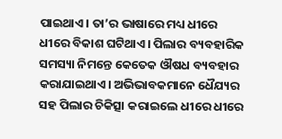ପାଇଥାଏ। ତା’ର ଭାଷାରେ ମଧ୍ୟ ଧୀରେ ଧୀରେ ବିକାଶ ଘଟିଥାଏ। ପିଲାର ବ୍ୟବହାରିକ ସମସ୍ୟା ନିମନ୍ତେ କେତେକ ଔଷଧ ବ୍ୟବହାର କରାଯାଇଥାଏ। ଅଭିଭାବକମାନେ ଧୈଯ୍ୟର ସହ ପିଲାର ଚିକିତ୍ସା କରାଇଲେ ଧୀରେ ଧୀରେ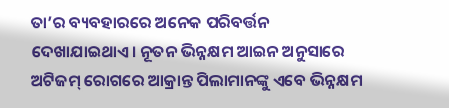ତା’ର ବ୍ୟବହାରରେ ଅନେକ ପରିବର୍ତ୍ତନ ଦେଖାଯାଇଥାଏ। ନୂତନ ଭିନ୍ନକ୍ଷମ ଆଇନ ଅନୁସାରେ ଅଟିଜମ୍‌ ରୋଗରେ ଆକ୍ରାନ୍ତ ପିଲାମାନଙ୍କୁ ଏବେ ଭିନ୍ନକ୍ଷମ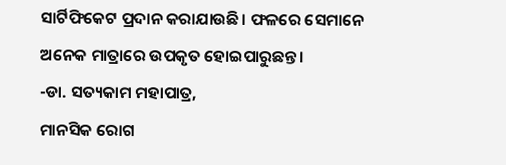ସାର୍ଟିଫିକେଟ ପ୍ରଦାନ କରାଯାଉଛି। ଫଳରେ ସେମାନେ ଅନେକ ମାତ୍ରାରେ ଉପକୃତ ହୋଇପାରୁଛନ୍ତ।
-ଡା. ସତ୍ୟକାମ ମହାପାତ୍ର,
ମାନସିକ ରୋଗ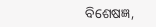ବିଶେଷଜ୍ଞ,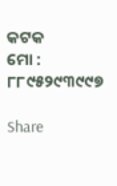କଟକ
ମୋ : ୮୮୯୫୨୯୩୯୯୭

Share